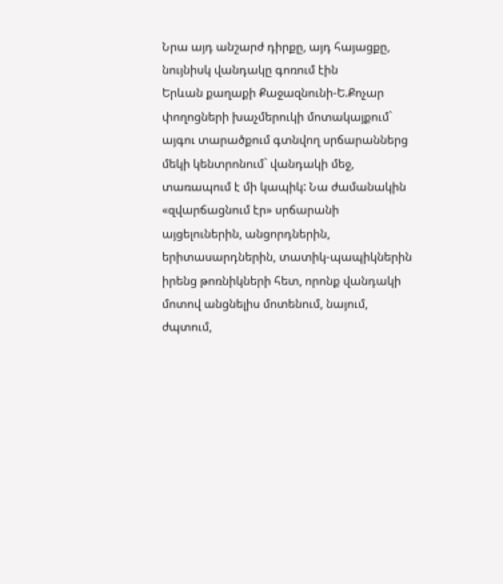Նրա այդ անշարժ դիրքը, այդ հայացքը, նույնիսկ վանդակը գոռում էին
Երևան քաղաքի Քաջազնունի-Ե.Քոչար փողոցների խաչմերուկի մոտակայքում` այգու տարածքում գտնվող սրճարաններց մեկի կենտրոնում` վանդակի մեջ, տառապում է մի կապիկ: Նա ժամանակին «զվարճացնում էր» սրճարանի այցելուներին, անցորդներին, երիտասարդներին, տատիկ-պապիկներին իրենց թոռնիկների հետ, որոնք վանդակի մոտով անցնելիս մոտենում, նայում, ժպտում,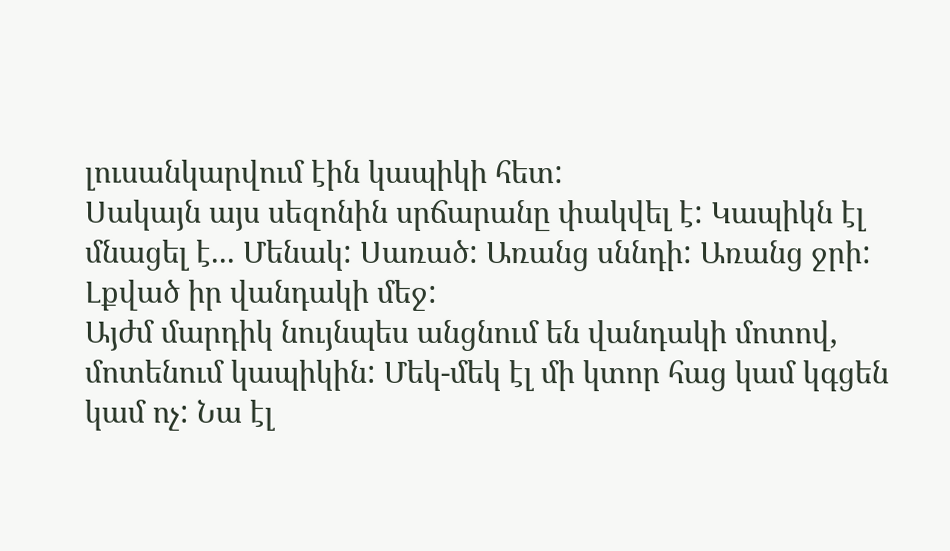լուսանկարվում էին կապիկի հետ:
Սակայն այս սեզոնին սրճարանը փակվել է: Կապիկն էլ մնացել է... Մենակ: Սառած: Առանց սննդի: Առանց ջրի: Լքված իր վանդակի մեջ:
Այժմ մարդիկ նույնպես անցնում են վանդակի մոտով, մոտենում կապիկին: Մեկ-մեկ էլ մի կտոր հաց կամ կգցեն կամ ոչ: Նա էլ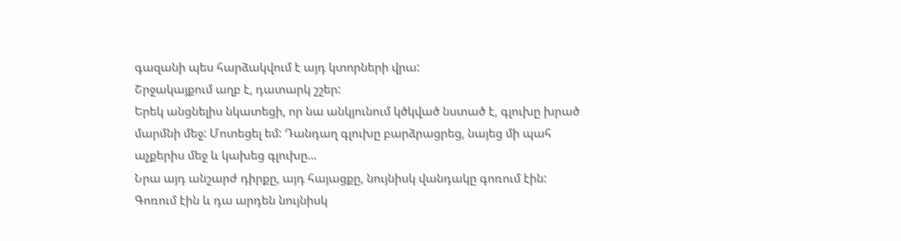գազանի պես հարձակվում է այդ կտորների վրա:
Շրջակայքում աղբ է, դատարկ շշեր:
Երեկ անցնելիս նկատեցի, որ նա անկյունում կծկված նստած է, գլուխը խրած մարմնի մեջ: Մոտեցել եմ: Դանդաղ գլուխը բարձրացրեց, նայեց մի պահ աչքերիս մեջ և կախեց գլուխը...
Նրա այդ անշարժ դիրքը, այդ հայացքը, նույնիսկ վանդակը գոռում էին: Գոռում էին և դա արդեն նույնիսկ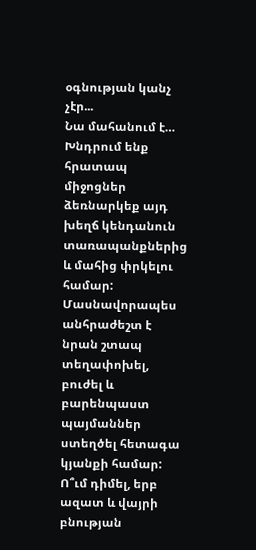օգնության կանչ չէր...
Նա մահանում է…
Խնդրում ենք հրատապ միջոցներ ձեռնարկեք այդ խեղճ կենդանուն տառապանքներից և մահից փրկելու համար: Մասնավորապես անհրաժեշտ է նրան շտապ տեղափոխել, բուժել և բարենպաստ պայմաններ ստեղծել հետագա կյանքի համար:
Ո՞ւմ դիմել, երբ ազատ և վայրի բնության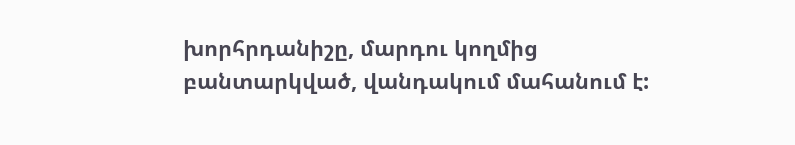խորհրդանիշը, մարդու կողմից բանտարկված, վանդակում մահանում է: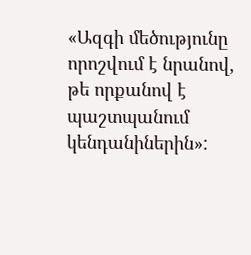«Ազգի մեծությունը որոշվում է նրանով, թե որքանով է պաշտպանում կենդանիներին»: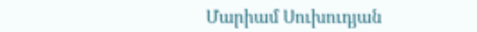Մարիամ Սուխուդյան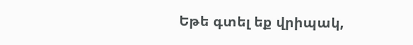Եթե գտել եք վրիպակ,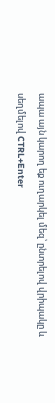ապա այն կարող եք ուղարկել մեզ՝ ընտրելով վրիպակը և սեղմելով CTRL+Enter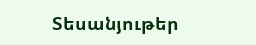Տեսանյութեր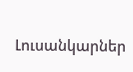Լուսանկարներ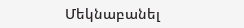Մեկնաբանել